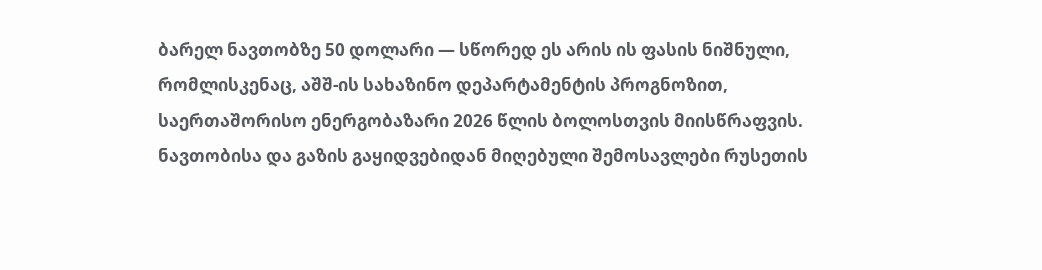ბარელ ნავთობზე 50 დოლარი — სწორედ ეს არის ის ფასის ნიშნული, რომლისკენაც, აშშ-ის სახაზინო დეპარტამენტის პროგნოზით, საერთაშორისო ენერგობაზარი 2026 წლის ბოლოსთვის მიისწრაფვის. ნავთობისა და გაზის გაყიდვებიდან მიღებული შემოსავლები რუსეთის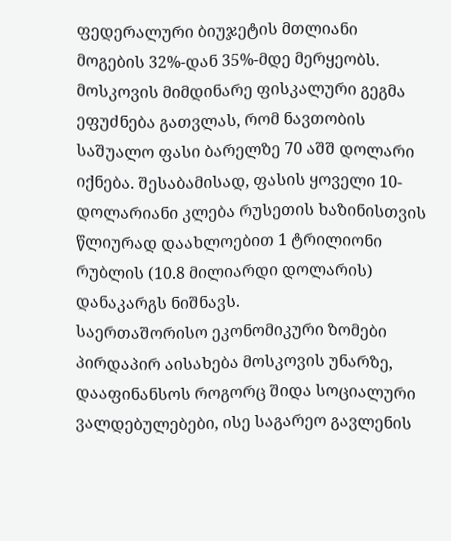ფედერალური ბიუჯეტის მთლიანი მოგების 32%-დან 35%-მდე მერყეობს. მოსკოვის მიმდინარე ფისკალური გეგმა ეფუძნება გათვლას, რომ ნავთობის საშუალო ფასი ბარელზე 70 აშშ დოლარი იქნება. შესაბამისად, ფასის ყოველი 10-დოლარიანი კლება რუსეთის ხაზინისთვის წლიურად დაახლოებით 1 ტრილიონი რუბლის (10.8 მილიარდი დოლარის) დანაკარგს ნიშნავს.
საერთაშორისო ეკონომიკური ზომები პირდაპირ აისახება მოსკოვის უნარზე, დააფინანსოს როგორც შიდა სოციალური ვალდებულებები, ისე საგარეო გავლენის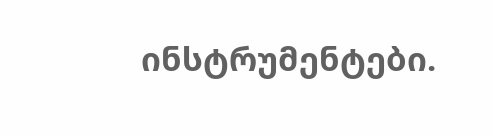ინსტრუმენტები.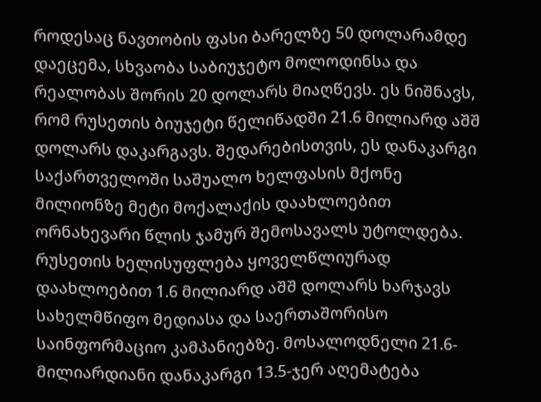როდესაც ნავთობის ფასი ბარელზე 50 დოლარამდე დაეცემა, სხვაობა საბიუჯეტო მოლოდინსა და რეალობას შორის 20 დოლარს მიაღწევს. ეს ნიშნავს, რომ რუსეთის ბიუჯეტი წელიწადში 21.6 მილიარდ აშშ დოლარს დაკარგავს. შედარებისთვის, ეს დანაკარგი საქართველოში საშუალო ხელფასის მქონე მილიონზე მეტი მოქალაქის დაახლოებით ორნახევარი წლის ჯამურ შემოსავალს უტოლდება.
რუსეთის ხელისუფლება ყოველწლიურად დაახლოებით 1.6 მილიარდ აშშ დოლარს ხარჯავს სახელმწიფო მედიასა და საერთაშორისო საინფორმაციო კამპანიებზე. მოსალოდნელი 21.6-მილიარდიანი დანაკარგი 13.5-ჯერ აღემატება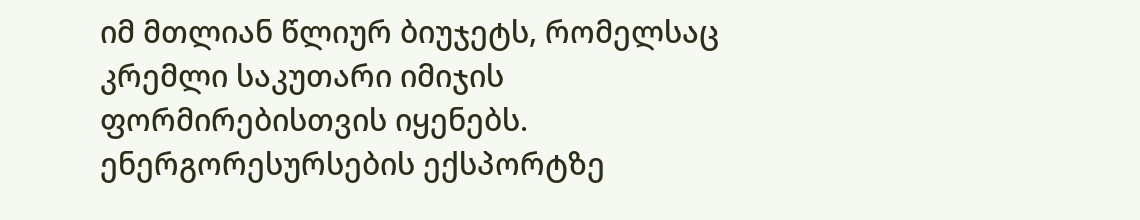იმ მთლიან წლიურ ბიუჯეტს, რომელსაც კრემლი საკუთარი იმიჯის ფორმირებისთვის იყენებს. ენერგორესურსების ექსპორტზე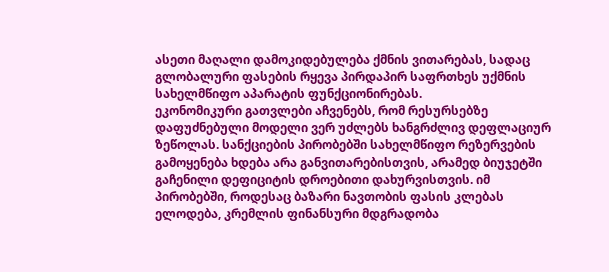ასეთი მაღალი დამოკიდებულება ქმნის ვითარებას, სადაც გლობალური ფასების რყევა პირდაპირ საფრთხეს უქმნის სახელმწიფო აპარატის ფუნქციონირებას.
ეკონომიკური გათვლები აჩვენებს, რომ რესურსებზე დაფუძნებული მოდელი ვერ უძლებს ხანგრძლივ დეფლაციურ ზეწოლას. სანქციების პირობებში სახელმწიფო რეზერვების გამოყენება ხდება არა განვითარებისთვის, არამედ ბიუჯეტში გაჩენილი დეფიციტის დროებითი დახურვისთვის. იმ პირობებში, როდესაც ბაზარი ნავთობის ფასის კლებას ელოდება, კრემლის ფინანსური მდგრადობა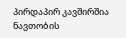პირდაპირ კავშირშია ნავთობის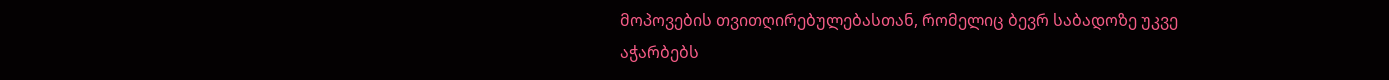მოპოვების თვითღირებულებასთან, რომელიც ბევრ საბადოზე უკვე აჭარბებს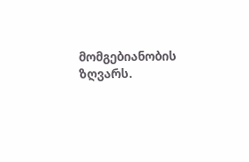მომგებიანობის ზღვარს.